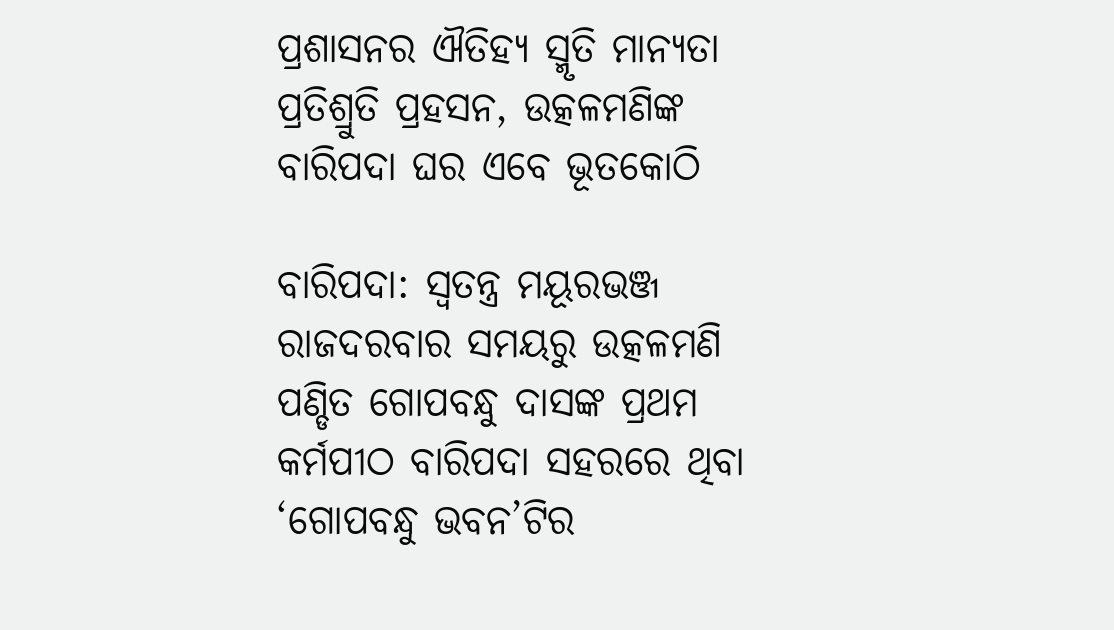ପ୍ରଶାସନର ଐତିହ୍ୟ ସ୍ମୃତି ମାନ୍ୟତା ପ୍ରତିଶ୍ରୁତି ପ୍ରହସନ, ଉତ୍କଳମଣିଙ୍କ ବାରିପଦା ଘର ଏବେ ଭୂତକୋଠି

ବାରିପଦା: ସ୍ୱତନ୍ତ୍ର ମୟୂରଭଞ୍ଜ ରାଜଦରବାର ସମୟରୁ ଉତ୍କଳମଣି ପଣ୍ଡିତ ଗୋପବନ୍ଧୁ ଦାସଙ୍କ ପ୍ରଥମ କର୍ମପୀଠ ବାରିପଦା ସହରରେ ଥିବା ‘ଗୋପବନ୍ଧୁ ଭବନ’ଟିର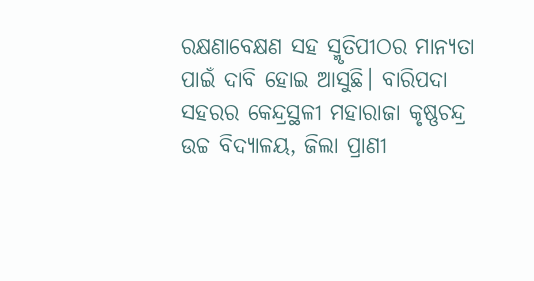ରକ୍ଷଣାବେକ୍ଷଣ ସହ ସ୍ମୃତିପୀଠର ମାନ୍ୟତା ପାଇଁ ଦାବି ହୋଇ ଆସୁଛି। ବାରିପଦା ସହରର କେନ୍ଦ୍ରସ୍ଥଳୀ ମହାରାଜା କୃଷ୍ଣଚନ୍ଦ୍ର ଉଚ୍ଚ ବିଦ୍ୟାଳୟ, ଜିଲା ପ୍ରାଣୀ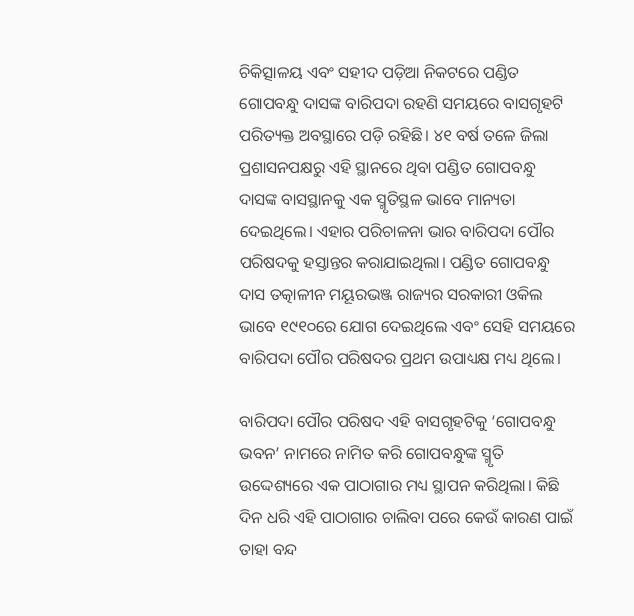ଚିକିତ୍ସାଳୟ ଏବଂ ସହୀଦ ପଡ଼ିଆ ନିକଟରେ ପଣ୍ଡିତ ଗୋପବନ୍ଧୁ ଦାସଙ୍କ ବାରିପଦା ରହଣି ସମୟରେ ବାସଗୃହଟି ପରିତ୍ୟକ୍ତ ଅବସ୍ଥାରେ ପଡ଼ି ରହିଛି। ୪୧ ବର୍ଷ ତଳେ ଜିଲା ପ୍ରଶାସନପକ୍ଷରୁ ଏହି ସ୍ଥାନରେ ଥିବା ପଣ୍ଡିତ ଗୋପବନ୍ଧୁ ଦାସଙ୍କ ବାସସ୍ଥାନକୁ ଏକ ସ୍ମୃତିସ୍ଥଳ ଭାବେ ମାନ୍ୟତା ଦେଇଥିଲେ। ଏହାର ପରିଚାଳନା ଭାର ବାରିପଦା ପୌର ପରିଷଦକୁ ହସ୍ତାନ୍ତର କରାଯାଇଥିଲା। ପଣ୍ଡିତ ଗୋପବନ୍ଧୁ ଦାସ ତତ୍କାଳୀନ ମୟୂରଭଞ୍ଜ ରାଜ୍ୟର ସରକାରୀ ଓକିଲ ଭାବେ ୧୯୧୦ରେ ଯୋଗ ଦେଇଥିଲେ ଏବଂ ସେହି ସମୟରେ ବାରିପଦା ପୌର ପରିଷଦର ପ୍ରଥମ ଉପାଧ୍ୟକ୍ଷ ମଧ୍ୟ ଥିଲେ।

ବାରିପଦା ପୌର ପରିଷଦ ଏହି ବାସଗୃହଟିକୁ ‘ଗୋପବନ୍ଧୁ ଭବନ’ ନାମରେ ନାମିତ କରି ଗୋପବନ୍ଧୁଙ୍କ ସ୍ମୃତି ଉଦ୍ଦେଶ୍ୟରେ ଏକ ପାଠାଗାର ମଧ୍ୟ ସ୍ଥାପନ କରିଥିଲା। କିଛି ଦିନ ଧରି ଏହି ପାଠାଗାର ଚାଲିବା ପରେ କେଉଁ କାରଣ ପାଇଁ ତାହା ବନ୍ଦ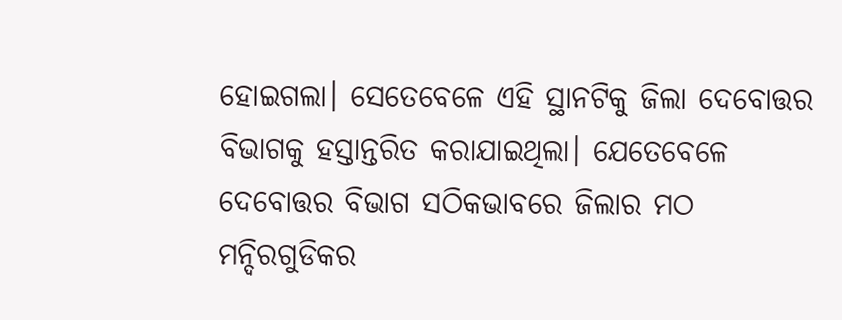ହୋଇଗଲା। ସେତେବେଳେ ଏହି ସ୍ଥାନଟିକୁ ଜିଲା ଦେବୋତ୍ତର ବିଭାଗକୁ ହସ୍ତାନ୍ତରିତ କରାଯାଇଥିଲା। ଯେତେବେଳେ ଦେବୋତ୍ତର ବିଭାଗ ସଠିକଭାବରେ ଜିଲାର ମଠ ମନ୍ଦିରଗୁଡିକର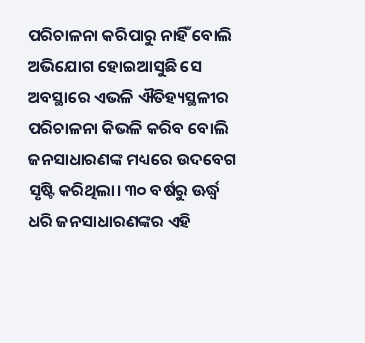ପରିଚାଳନା କରିପାରୁ ନାହିଁ ବୋଲି ଅଭିଯୋଗ ହୋଇଆସୁଛି ସେ ଅବସ୍ଥାରେ ଏଭଳି ଐତିହ୍ୟସ୍ଥଳୀର ପରିଚାଳନା କିଭଳି କରିବ ବୋଲି ଜନସାଧାରଣଙ୍କ ମଧ୍ୟରେ ଉଦବେଗ ସୃଷ୍ଟି କରିଥିଲା। ୩୦ ବର୍ଷରୁ ଊର୍ଦ୍ଧ୍ବ ଧରି ଜନସାଧାରଣଙ୍କର ଏହି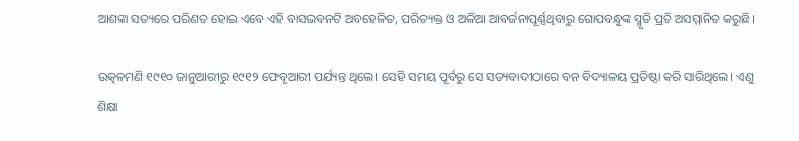ଆଶଙ୍କା ସତ୍ୟରେ ପରିଣତ ହୋଇ ଏବେ ଏହି ବାସଭବନଟି ଅବହେଳିତ, ପରିତ୍ୟକ୍ତ ଓ ଅଳିଆ ଆବର୍ଜନାପୂର୍ଣ୍ଣଥିବାରୁ ଗୋପବନ୍ଧୁଙ୍କ ସ୍ମୃତି ପ୍ରତି ଅସମ୍ମାନିତ କରୁଛି।

ଉତ୍କଳମଣି ୧୯୧୦ ଜାନୁଆରୀରୁ ୧୯୧୨ ଫେବୃଆରୀ ପର୍ଯ୍ୟନ୍ତ ଥିଲେ। ସେହି ସମୟ ପୂର୍ବରୁ ସେ ସତ୍ୟବାଦୀଠାରେ ବନ ବିଦ୍ୟାଳୟ ପ୍ରତିଷ୍ଠା କରି ସାରିଥିଲେ। ଏଣୁ ଶିକ୍ଷା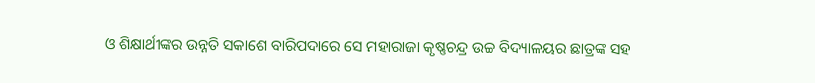ଓ ଶିକ୍ଷାର୍ଥୀଙ୍କର ଉନ୍ନତି ସକାଶେ ବାରିପଦାରେ ସେ ମହାରାଜା କୃଷ୍ଣଚନ୍ଦ୍ର ଉଚ୍ଚ ବିଦ୍ୟାଳୟର ଛାତ୍ରଙ୍କ ସହ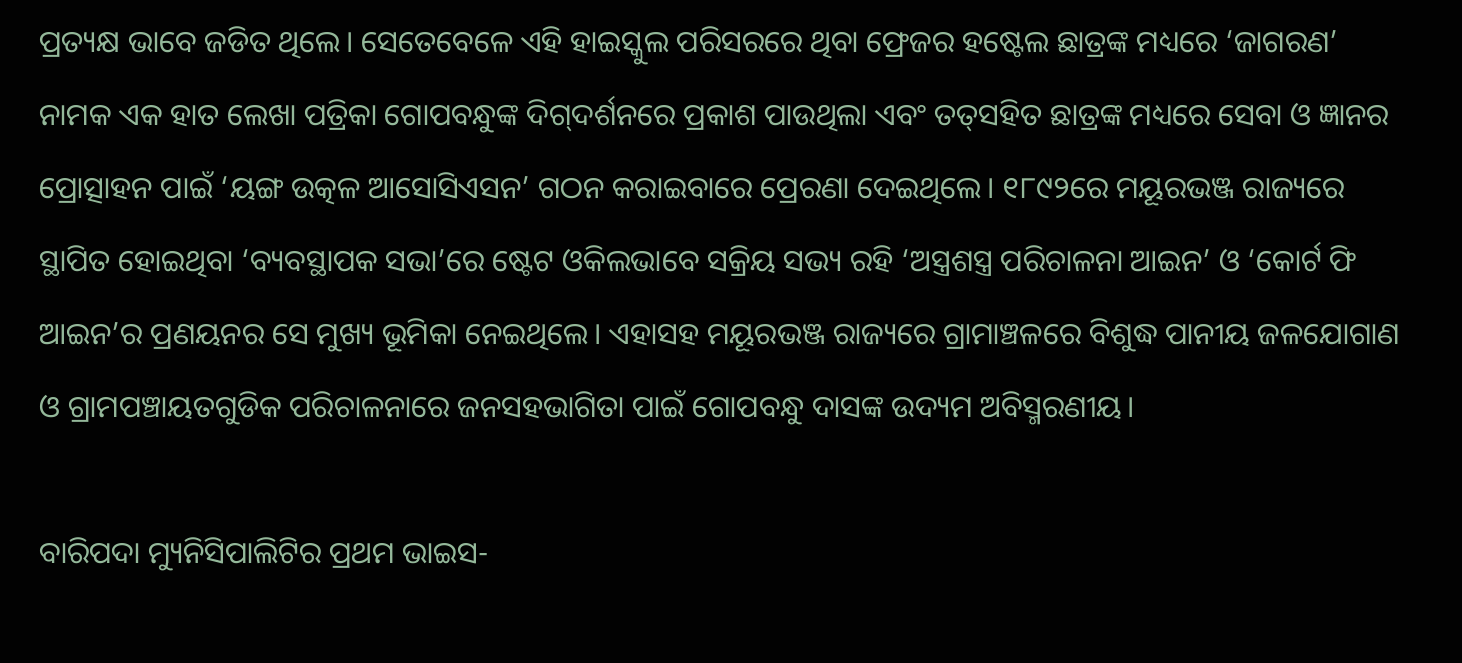ପ୍ରତ୍ୟକ୍ଷ ଭାବେ ଜଡିତ ଥିଲେ। ସେତେବେଳେ ଏହି ହାଇସ୍କୁଲ ପରିସରରେ ଥିବା ଫ୍ରେଜର ହଷ୍ଟେଲ ଛାତ୍ରଙ୍କ ମଧ୍ୟରେ ‘ଜାଗରଣ’ ନାମକ ଏକ ହାତ ଲେଖା ପତ୍ରିକା ଗୋପବନ୍ଧୁଙ୍କ ଦିଗ୍‍ଦର୍ଶନରେ ପ୍ରକାଶ ପାଉଥିଲା ଏବଂ ତତ୍‍ସହିତ ଛାତ୍ରଙ୍କ ମଧ୍ୟରେ ସେବା ଓ ଜ୍ଞାନର ପ୍ରୋତ୍ସାହନ ପାଇଁ ‘ୟଙ୍ଗ ଉତ୍କଳ ଆସୋସିଏସନ’ ଗଠନ କରାଇବାରେ ପ୍ରେରଣା ଦେଇଥିଲେ। ୧୮୯୨ରେ ମୟୂରଭଞ୍ଜ ରାଜ୍ୟରେ ସ୍ଥାପିତ ହୋଇଥିବା ‘ବ୍ୟବସ୍ଥାପକ ସଭା’ରେ ଷ୍ଟେଟ ଓକିଲଭାବେ ସକ୍ରିୟ ସଭ୍ୟ ରହି ‘ଅସ୍ତ୍ରଶସ୍ତ୍ର ପରିଚାଳନା ଆଇନ’ ଓ ‘କୋର୍ଟ ଫି ଆଇନ’ର ପ୍ରଣୟନର ସେ ମୁଖ୍ୟ ଭୂମିକା ନେଇଥିଲେ। ଏହାସହ ମୟୂରଭଞ୍ଜ ରାଜ୍ୟରେ ଗ୍ରାମାଞ୍ଚଳରେ ବିଶୁଦ୍ଧ ପାନୀୟ ଜଳଯୋଗାଣ ଓ ଗ୍ରାମପଞ୍ଚାୟତଗୁଡିକ ପରିଚାଳନାରେ ଜନସହଭାଗିତା ପାଇଁ ଗୋପବନ୍ଧୁ ଦାସଙ୍କ ଉଦ୍ୟମ ଅବିସ୍ମରଣୀୟ।

ବାରିପଦା ମ୍ୟୁନିସିପାଲିଟିର ପ୍ରଥମ ଭାଇସ-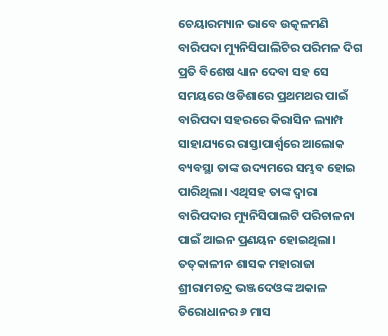ଚେୟାରମ୍ୟାନ ଭାବେ ଉତ୍କଳମଣି ବାରିପଦା ମ୍ୟୁନିସିପାଲିଟିର ପରିମଳ ଦିଗ ପ୍ରତି ବିଶେଷ ଧ୍ୟାନ ଦେବା ସହ ସେ ସମୟରେ ଓଡିଶାରେ ପ୍ରଥମଥର ପାଇଁ ବାରିପଦା ସହରରେ କିରାସିନ ଲ୍ୟାମ୍ପ ସାହାଯ୍ୟରେ ରାସ୍ତାପାର୍ଶ୍ବରେ ଆଲୋକ ବ୍ୟବସ୍ଥା ତାଙ୍କ ଉଦ୍ୟମରେ ସମ୍ଭବ ହୋଇ ପାରିଥିଲା। ଏଥିସହ ତାଙ୍କ ଦ୍ୱାରା ବାରିପଦାର ମ୍ୟୁନିସିପାଲଟି ପରିଚାଳନା ପାଇଁ ଆଇନ ପ୍ରଣୟନ ହୋଇଥିଲା। ତତ୍‍କାଳୀନ ଶାସକ ମହାରାଜା ଶ୍ରୀରାମଚନ୍ଦ୍ର ଭଞ୍ଜଦେଓଙ୍କ ଅକାଳ ତିରୋଧାନର ୬ ମାସ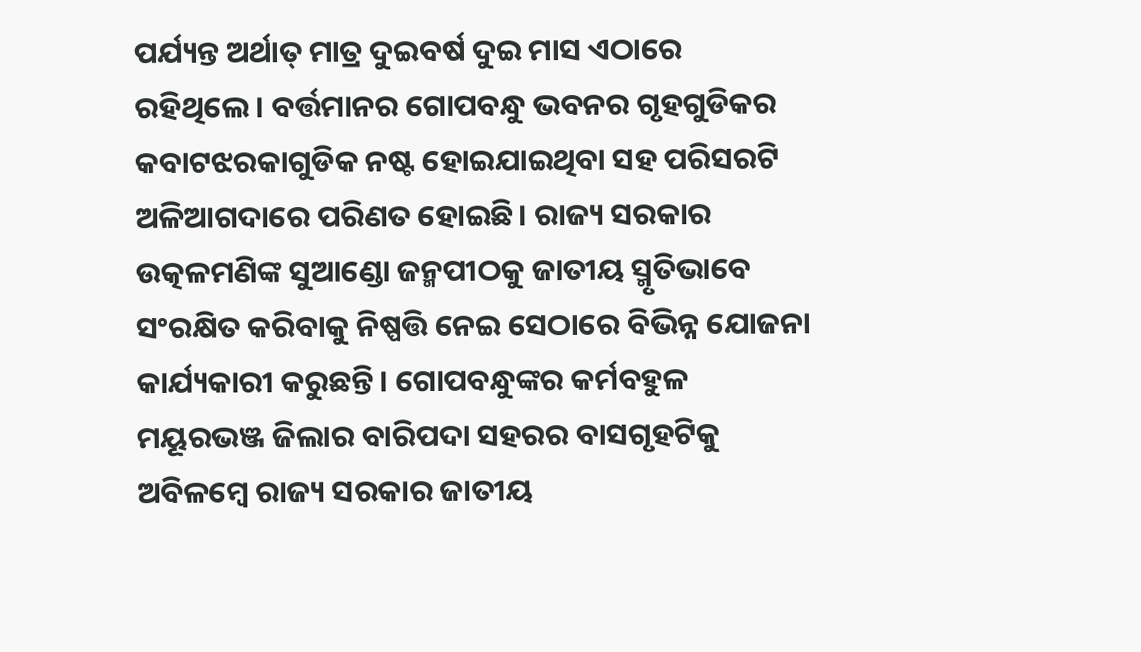ପର୍ଯ୍ୟନ୍ତ ଅର୍ଥାତ୍‍ ମାତ୍ର ଦୁଇବର୍ଷ ଦୁଇ ମାସ ଏଠାରେ ରହିଥିଲେ। ବର୍ତ୍ତମାନର ଗୋପବନ୍ଧୁ ଭବନର ଗୃହଗୁଡିକର କବାଟଝରକାଗୁଡିକ ନଷ୍ଟ ହୋଇଯାଇଥିବା ସହ ପରିସରଟି ଅଳିଆଗଦାରେ ପରିଣତ ହୋଇଛି। ରାଜ୍ୟ ସରକାର ଉତ୍କଳମଣିଙ୍କ ସୁଆଣ୍ଡୋ ଜନ୍ମପୀଠକୁ ଜାତୀୟ ସ୍ମୃତିଭାବେ ସଂରକ୍ଷିତ କରିବାକୁ ନିଷ୍ପତ୍ତି ନେଇ ସେଠାରେ ବିଭିନ୍ନ ଯୋଜନା କାର୍ଯ୍ୟକାରୀ କରୁଛନ୍ତି। ଗୋପବନ୍ଧୁଙ୍କର କର୍ମବହୁଳ ମୟୂରଭଞ୍ଜ ଜିଲାର ବାରିପଦା ସହରର ବାସଗୃହଟିକୁ ଅବିଳମ୍ବେ ରାଜ୍ୟ ସରକାର ଜାତୀୟ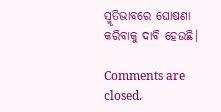ସ୍ମୃତିଭାବରେ ଘୋଷଣା କରିବାକୁ ଦାବି ହେଉଛି।

Comments are closed.